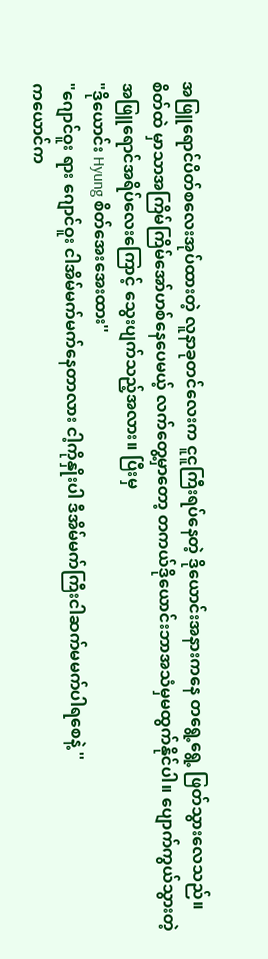အဖြူရောင်ပိတ်စလေးအုပ်ထားတဲ့ လူနာခုတင်လေးက ငူငူကြီးရပ်နေတဲ့ ဒိုယောင်းအနားကနေ တရွေ့ရွေ့ ဖြတ်သွားလေသည်။
စိတ်ထဲ မှာသာအကြိမ်ကြိမ်အော်ဟစ်နေပေမယ့် လက်တွေ့မှာတော့ တကယ်ဒိုယောင်းဘာအသံမှမထွက်နိုင်ပါ။ ပျောက်ကွယ်သွားတဲ့အဖြူရောင်အရိပ်လေးကြောင့် သွေးပျက်သည့်အလား။ ပြီးမှ
"ဒိုယောင်း Hyung စိတ်အေးအေးထား''
"ဂျောင်ဝူး ရား ဂျောင်ဝူး ငါအိမ်မက်မက်နေတာလား ငါ့ကိုနှိုးပါ ဒီအိမ်မက်ကြီးငါဆက်မမက်ပါရစေနဲ့ ''
ကယောင်က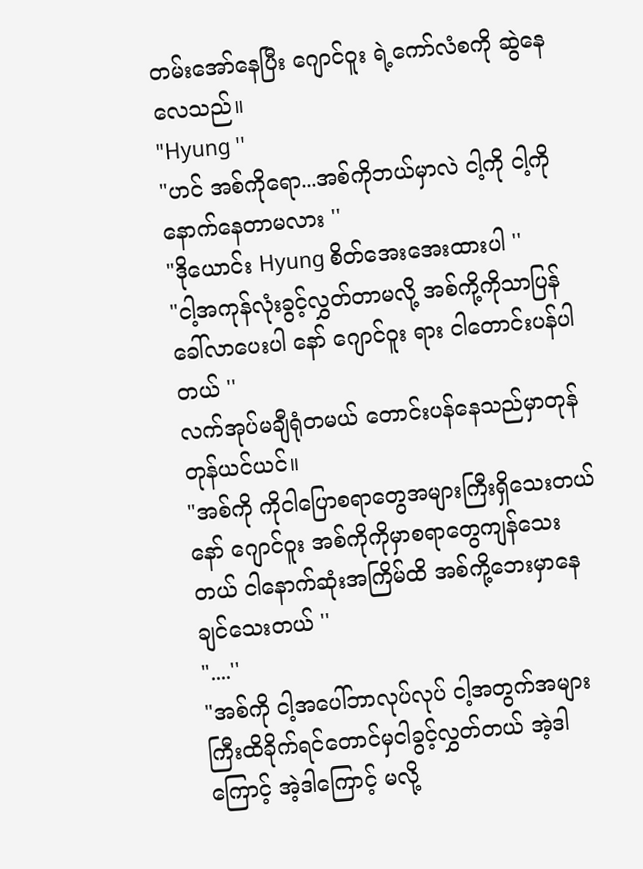တမ်းအော်နေပြီး ဂျောင်ဝူး ရဲ့ကော်လံစကို ဆွဲနေလေသည်။
"Hyung ''
"ဟင် အစ်ကိုရော...အစ်ကိုဘယ်မှာလဲ ငါ့ကို ငါ့ကို နောက်နေတာမလား ''
"ဒိုယောင်း Hyung စိတ်အေးအေးထားပါ ''
"ငါ့အကုန်လုံးခွင့်လွှတ်တာမလို့ အစ်ကို့ကိုသာပြန်ခေါ်လာပေးပါ နော် ဂျောင်ဝူး ရား ငါတောင်းပန်ပါတယ် ''
လက်အုပ်မချီရုံတမယ် တောင်းပန်နေသည်မှာတုန်တုန်ယင်ယင်။
"အစ်ကို ကိုငါပြောစရာတွေအများကြီးရှိသေးတယ် နော် ဂျောင်ဝူး အစ်ကိုကိုမှာစရာတွေကျန်သေးတယ် ငါနောက်ဆုံးအကြိမ်ထိ အစ်ကို့ဘေးမှာနေချင်သေးတယ် ''
"....''
"အစ်ကို ငါ့အပေါ်ဘာလုပ်လုပ် ငါ့အတွက်အများကြီးထိခိုက်ရင်တောင်မှငါခွင့်လွှတ်တယ် အဲ့ဒါကြောင့် အဲ့ဒါကြောင့် မလို့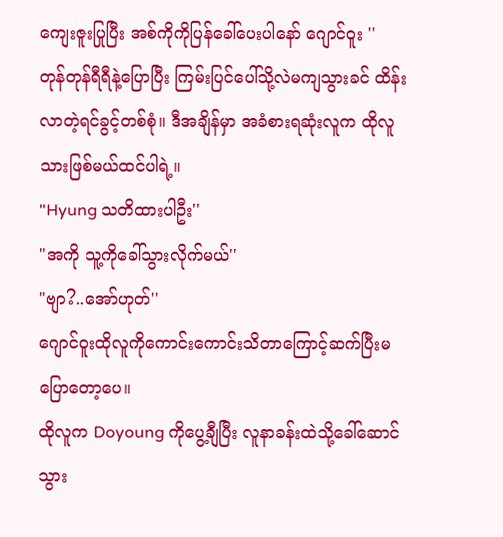ကျေးဇူးပြုပြီး အစ်ကိုကိုပြန်ခေါ်ပေးပါနော် ဂျောင်ဝူး ''
တုန်တုန်ရီရီနဲ့ပြောပြီး ကြမ်းပြင်ပေါ်သို့လဲမကျသွားခင် ထိန်းလာတဲ့ရင်ခွင့်တစ်စုံ။ ဒီအချိန်မှာ အခံစားရဆုံးလူက ထိုလူသားဖြစ်မယ်ထင်ပါရဲ့။
"Hyung သတိထားပါဦး''
"အကို သူ့ကိုခေါ်သွားလိုက်မယ်''
"ဗျာ?..အော်ဟုတ်''
ဂျောင်ဝူးထိုလူကိုကောင်းကောင်းသိတာကြောင့်ဆက်ပြီးမပြောတော့ပေ။
ထိုလူက Doyoung ကိုပွေ့ချီပြီး လူနာခန်းထဲသို့ခေါ်ဆောင်သွား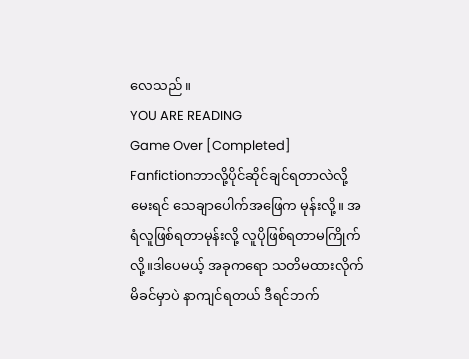လေသည်။
YOU ARE READING
Game Over [Completed]
Fanfictionဘာလို့ပိုင်ဆိုင်ချင်ရတာလဲလို့မေးရင် သေချာပေါက်အဖြေက မုန်းလို့။ အရံလူဖြစ်ရတာမုန်းလို့ လူပိုဖြစ်ရတာမကြိုက်လို့။ဒါပေမယ့် အခုကရော သတိမထားလိုက်မိခင်မှာပဲ နာကျင်ရတယ် ဒီရင်ဘက်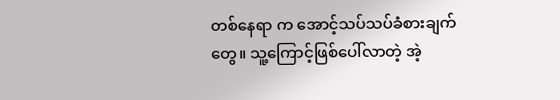တစ်နေရာ က အောင့်သပ်သပ်ခံစားချက်တွေ။ သူ့ကြောင့်ဖြစ်ပေါ်လာတဲ့ အဲ့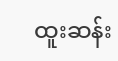ထူးဆန်း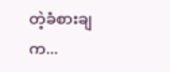တဲ့ခံစားချက...